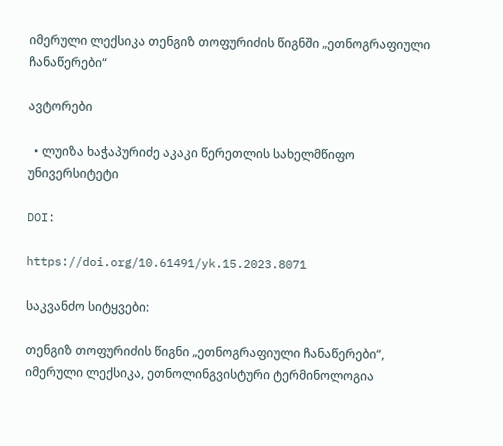იმერული ლექსიკა თენგიზ თოფურიძის წიგნში „ეთნოგრაფიული ჩანაწერები“

ავტორები

  • ლუიზა ხაჭაპურიძე აკაკი წერეთლის სახელმწიფო უნივერსიტეტი

DOI:

https://doi.org/10.61491/yk.15.2023.8071

საკვანძო სიტყვები:

თენგიზ თოფურიძის წიგნი „ეთნოგრაფიული ჩანაწერები“, იმერული ლექსიკა, ეთნოლინგვისტური ტერმინოლოგია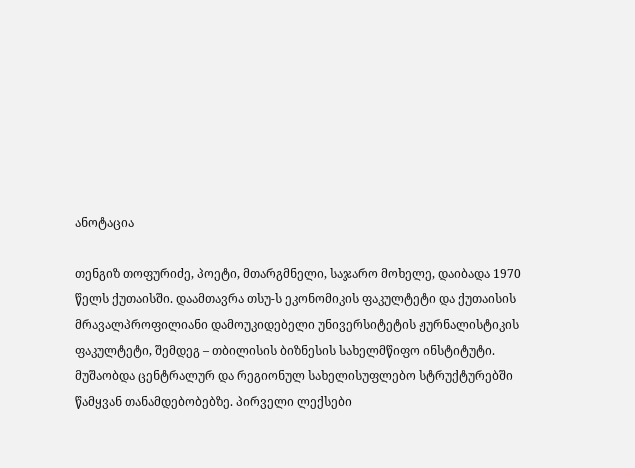ანოტაცია

თენგიზ თოფურიძე, პოეტი, მთარგმნელი, საჯარო მოხელე, დაიბადა 1970 წელს ქუთაისში. დაამთავრა თსუ-ს ეკონომიკის ფაკულტეტი და ქუთაისის მრავალპროფილიანი დამოუკიდებელი უნივერსიტეტის ჟურნალისტიკის ფაკულტეტი, შემდეგ – თბილისის ბიზნესის სახელმწიფო ინსტიტუტი. მუშაობდა ცენტრალურ და რეგიონულ სახელისუფლებო სტრუქტურებში წამყვან თანამდებობებზე. პირველი ლექსები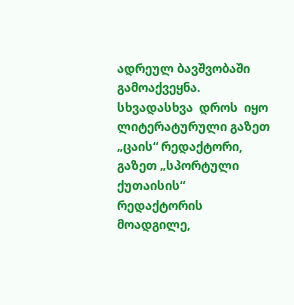ადრეულ ბავშვობაში გამოაქვეყნა.  სხვადასხვა  დროს  იყო  ლიტერატურული გაზეთ „ცაის“ რედაქტორი, გაზეთ „სპორტული ქუთაისის“ რედაქტორის მოადგილე,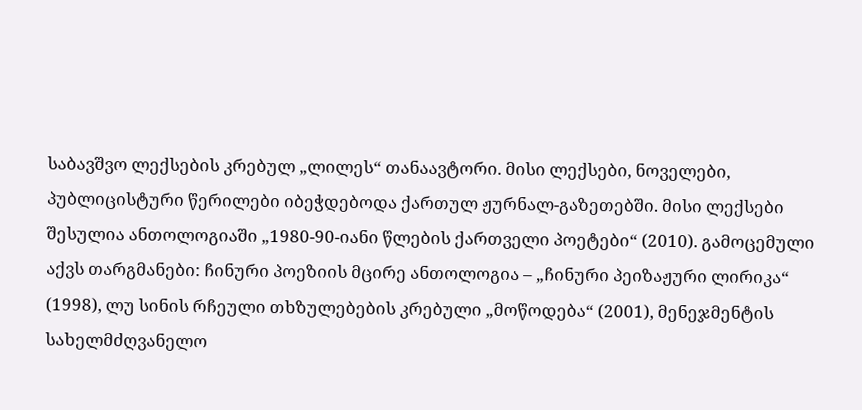საბავშვო ლექსების კრებულ „ლილეს“ თანაავტორი. მისი ლექსები, ნოველები, პუბლიცისტური წერილები იბეჭდებოდა ქართულ ჟურნალ-გაზეთებში. მისი ლექსები შესულია ანთოლოგიაში „1980-90-იანი წლების ქართველი პოეტები“ (2010). გამოცემული აქვს თარგმანები: ჩინური პოეზიის მცირე ანთოლოგია – „ჩინური პეიზაჟური ლირიკა“ (1998), ლუ სინის რჩეული თხზულებების კრებული „მოწოდება“ (2001), მენეჯმენტის სახელმძღვანელო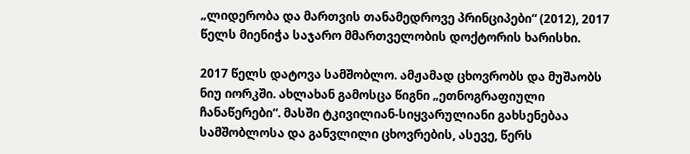„ლიდერობა და მართვის თანამედროვე პრინციპები“ (2012), 2017 წელს მიენიჭა საჯარო მმართველობის დოქტორის ხარისხი.

2017 წელს დატოვა სამშობლო. ამჟამად ცხოვრობს და მუშაობს ნიუ იორკში. ახლახან გამოსცა წიგნი „ეთნოგრაფიული ჩანაწერები“. მასში ტკივილიან-სიყვარულიანი გახსენებაა სამშობლოსა და განვლილი ცხოვრების, ასევე, წერს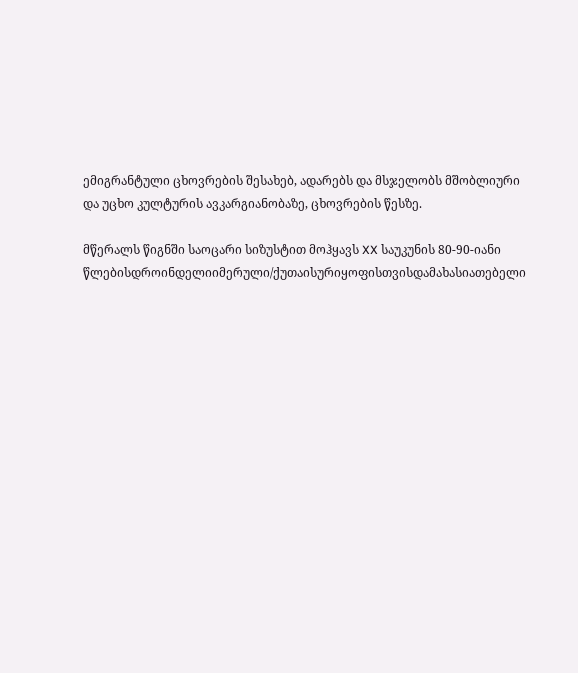ემიგრანტული ცხოვრების შესახებ, ადარებს და მსჯელობს მშობლიური და უცხო კულტურის ავკარგიანობაზე, ცხოვრების წესზე.

მწერალს წიგნში საოცარი სიზუსტით მოჰყავს XX საუკუნის 80-90-იანი წლებისდროინდელიიმერული/ქუთაისურიყოფისთვისდამახასიათებელი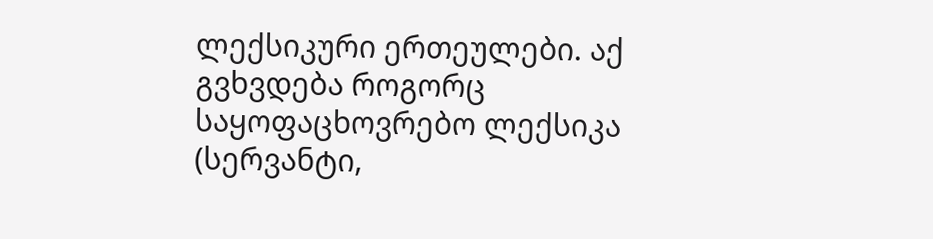ლექსიკური ერთეულები. აქ გვხვდება როგორც საყოფაცხოვრებო ლექსიკა (სერვანტი,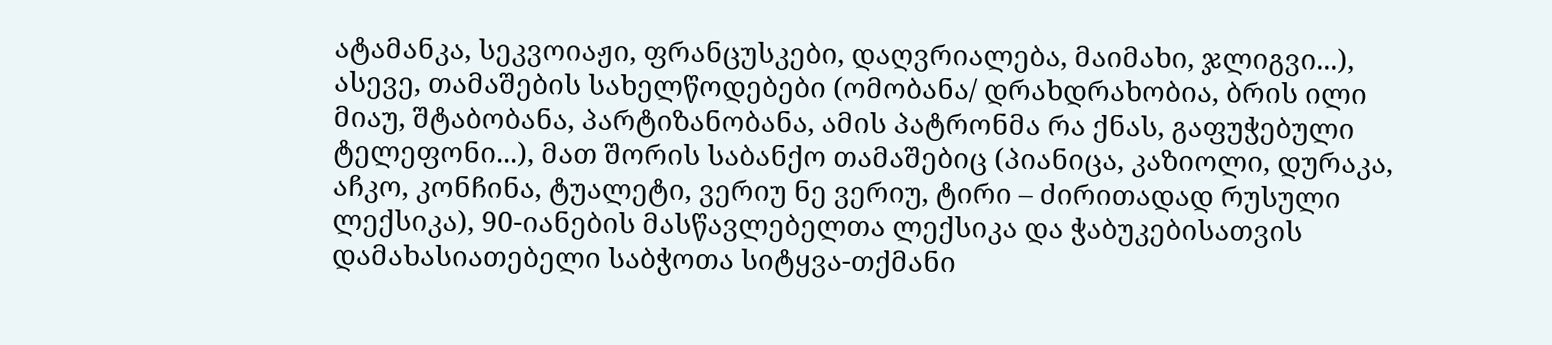ატამანკა, სეკვოიაჟი, ფრანცუსკები, დაღვრიალება, მაიმახი, ჯლიგვი...), ასევე, თამაშების სახელწოდებები (ომობანა/ დრახდრახობია, ბრის ილი მიაუ, შტაბობანა, პარტიზანობანა, ამის პატრონმა რა ქნას, გაფუჭებული ტელეფონი...), მათ შორის საბანქო თამაშებიც (პიანიცა, კაზიოლი, დურაკა, აჩკო, კონჩინა, ტუალეტი, ვერიუ ნე ვერიუ, ტირი – ძირითადად რუსული ლექსიკა), 90-იანების მასწავლებელთა ლექსიკა და ჭაბუკებისათვის დამახასიათებელი საბჭოთა სიტყვა-თქმანი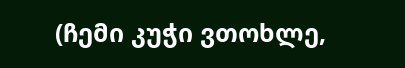(ჩემი კუჭი ვთოხლე,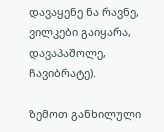დავაყენე ნა რავნე, ვილკები გაიყარა, დავაპაშოლე, ჩავიბრატე).

ზემოთ განხილული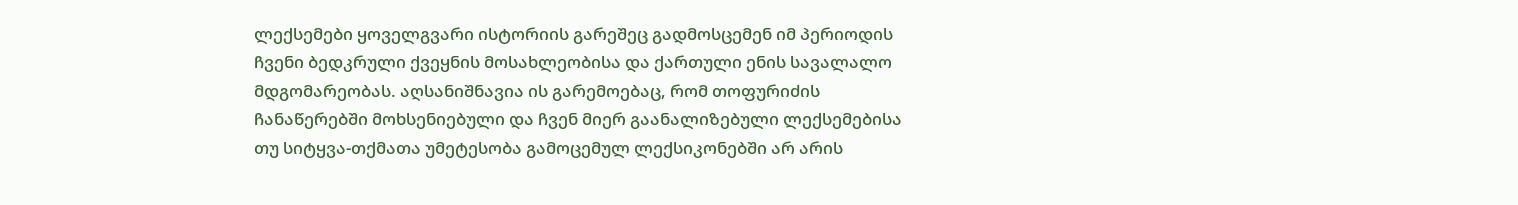ლექსემები ყოველგვარი ისტორიის გარეშეც გადმოსცემენ იმ პერიოდის ჩვენი ბედკრული ქვეყნის მოსახლეობისა და ქართული ენის სავალალო მდგომარეობას. აღსანიშნავია ის გარემოებაც, რომ თოფურიძის ჩანაწერებში მოხსენიებული და ჩვენ მიერ გაანალიზებული ლექსემებისა თუ სიტყვა-თქმათა უმეტესობა გამოცემულ ლექსიკონებში არ არის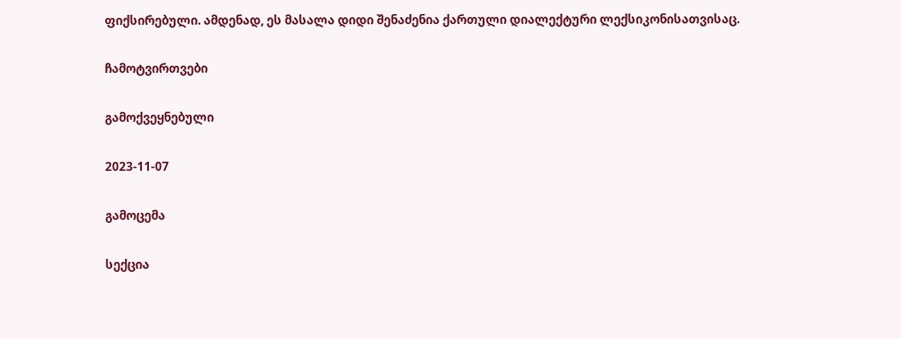ფიქსირებული. ამდენად, ეს მასალა დიდი შენაძენია ქართული დიალექტური ლექსიკონისათვისაც.

ჩამოტვირთვები

გამოქვეყნებული

2023-11-07

გამოცემა

სექცია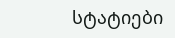სტატიები